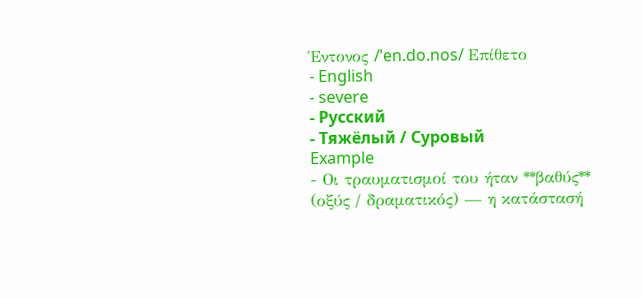Έντονος /ˈen.do.nos/ Επίθετο
- English
- severe
- Русский
- Тяжёлый / Суровый
Example
- Οι τραυματισμοί του ήταν **βαθύς** (οξύς / δραματικός) — η κατάστασή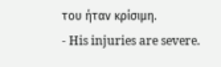του ήταν κρίσιμη.
- His injuries are severe.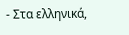- Στα ελληνικά,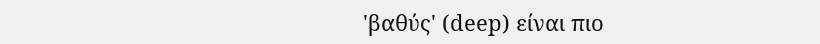'βαθύς' (deep) είναι πιο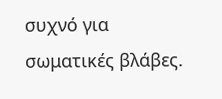συχνό για σωματικές βλάβες.